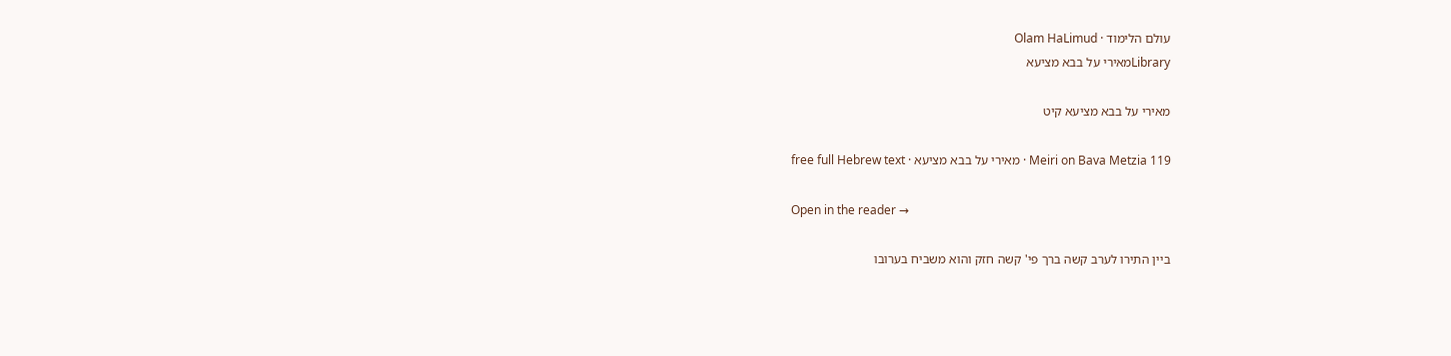עולם הלימוד · Olam HaLimud
Libraryמאירי על בבא מציעא

מאירי על בבא מציעא קיט

Meiri on Bava Metzia 119 · מאירי על בבא מציעא · free full Hebrew text

Open in the reader →

ביין התירו לערב קשה ברך פי' קשה חזק והוא משביח בערובו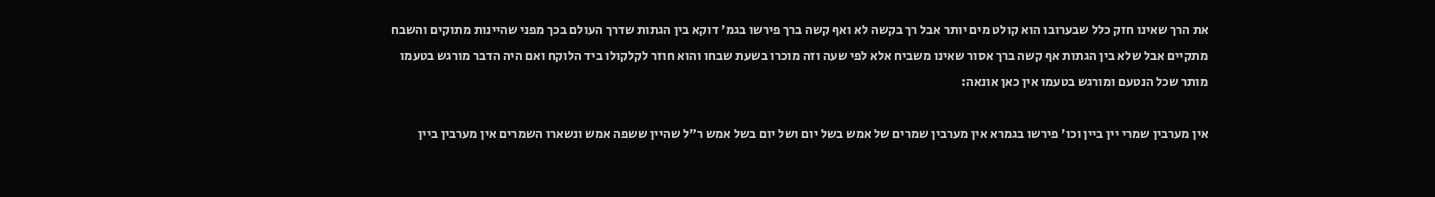את הרך שאינו חזק כלל שבערובו הוא קולט מים יותר אבל רך בקשה לא ואף קשה ברך פירשו בגמ' דוקא בין הגתות שדרך העולם בכך מפני שהיינות מתוקים והשבח מתקיים אבל שלא בין הגתות אף קשה ברך אסור שאינו משביח אלא לפי שעה וזה מוכרו בשעת שבחו והוא חוזר לקלקולו ביד הלוקח ואם היה הדבר מורגש בטעמו מותר שכל הנטעם ומורגש בטעמו אין כאן אונאה:

אין מערבין שמרי יין ביין וכו' פירשו בגמרא אין מערבין שמרים של אמש בשל יום ושל יום בשל אמש ר"ל שהיין ששפה אמש ונשארו השמרים אין מערבין ביין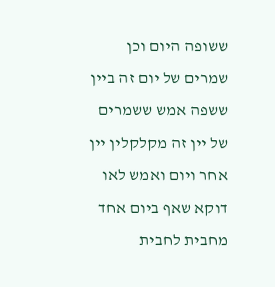ששופה היום וכן שמרים של יום זה ביין ששפה אמש ששמרים של יין זה מקלקלין יין אחר ויום ואמש לאו דוקא שאף ביום אחד מחבית לחבית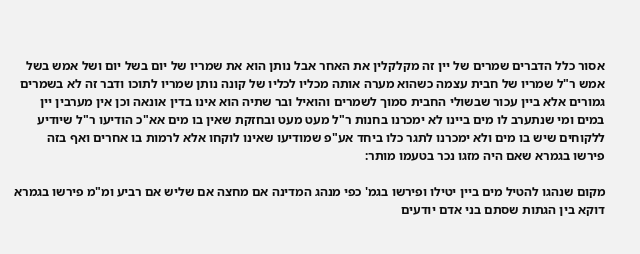אסור כלל הדברים שמרים של יין זה מקלקלין את האחר אבל נותן הוא את שמריו של יום בשל יום ושל אמש בשל אמש ר"ל שמריו של חבית עצמה כשהוא מערה אותה מכליו לכליו של קונה נותן שמריו לתוכו ודבר זה לא בשמרים גמורים אלא ביין עכור שבשולי החבית סמוך לשמרים והואיל ובר שתיה הוא אינו בדין אונאה וכן אין מערבין יין במים ומי שנתערב לו מים ביינו לא ימכרנו בחנות ר"ל מעט מעט ובחזקת שאין בו מים אא"כ הודיעו ר"ל שיודיע ללקוחים שיש בו מים ולא ימכרנו לתגר כלו ביחד אע"פ שמודיעו שאינו לוקחו אלא לרמות בו אחרים ואף בזה פירשו בגמרא שאם היה מזגו נכר בטעמו מותר:

מקום שנהגו להטיל מים ביין יטילו ופירשו בגמ' כפי מנהג המדינה אם מחצה אם שליש אם רביע ומ"מ פירשו בגמרא דוקא בין הגתות שסתם בני אדם יודעים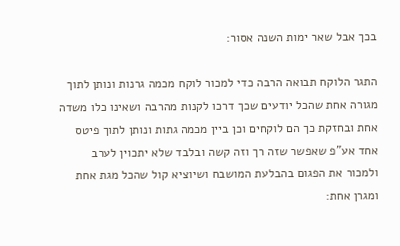בכך אבל שאר ימות השנה אסור:

התגר הלוקח תבואה הרבה כדי למכור לוקח מכמה גרנות ונותן לתוך מגורה אחת שהכל יודעים שכך דרכו לקנות מהרבה ושאינו כלו משדה אחת ובחזקת כך הם לוקחים וכן ביין מכמה גתות ונותן לתוך פיטס אחד אע"פ שאפשר שזה רך וזה קשה ובלבד שלא יתכוין לערב ולמכור את הפגום בהבלעת המושבח ושיוציא קול שהכל מגת אחת ומגרן אחת: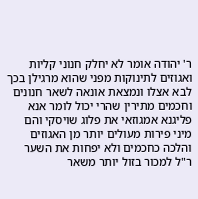ר' יהודה אומר לא יחלק חנוני קליות ואגוזים לתינוקות מפני שהוא מרגילן בכך לבא אצלו ונמצאת אונאה לשאר חנונים וחכמים מתירין שהרי יכול לומר אנא פליגנא אמגוזאי את פלוג שויסקי והם מיני פירות מעולים יותר מן האגוזים והלכה כחכמים ולא יפחות את השער ר"ל למכור בזול יותר משאר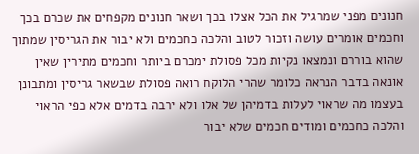חנונים מפני שמרגיל את הכל אצלו בכך ושאר חנונים מקפחים את שכרם בכך וחכמים אומרים עושה וזכור לטוב והלכה כחכמים ולא יבור את הגריסין שמתוך שהוא בוררם ונמצאו נקיות מכל פסולת ימכרם ביותר וחכמים מתירין שאין אונאה בדבר הנראה כלומר שהרי הלוקח רואה פסולת שבשאר גריסין ומתבונן בעצמו מה שראוי לעלות בדמיהן של אלו ולא ירבה בדמים אלא כפי הראוי והלכה כחכמים ומודים חכמים שלא יבור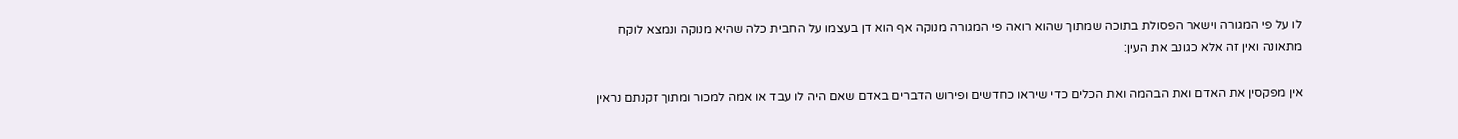לו על פי המגורה וישאר הפסולת בתוכה שמתוך שהוא רואה פי המגורה מנוקה אף הוא דן בעצמו על החבית כלה שהיא מנוקה ונמצא לוקח מתאונה ואין זה אלא כגונב את העין:

אין מפקסין את האדם ואת הבהמה ואת הכלים כדי שיראו כחדשים ופירוש הדברים באדם שאם היה לו עבד או אמה למכור ומתוך זקנתם נראין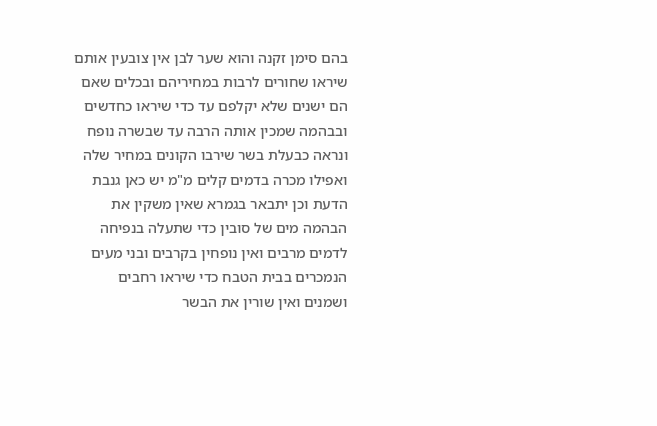בהם סימן זקנה והוא שער לבן אין צובעין אותם שיראו שחורים לרבות במחיריהם ובכלים שאם הם ישנים שלא יקלפם עד כדי שיראו כחדשים ובבהמה שמכין אותה הרבה עד שבשרה נופח ונראה כבעלת בשר שירבו הקונים במחיר שלה ואפילו מכרה בדמים קלים מ"מ יש כאן גנבת הדעת וכן יתבאר בגמרא שאין משקין את הבהמה מים של סובין כדי שתעלה בנפיחה לדמים מרבים ואין נופחין בקרבים ובני מעים הנמכרים בבית הטבח כדי שיראו רחבים ושמנים ואין שורין את הבשר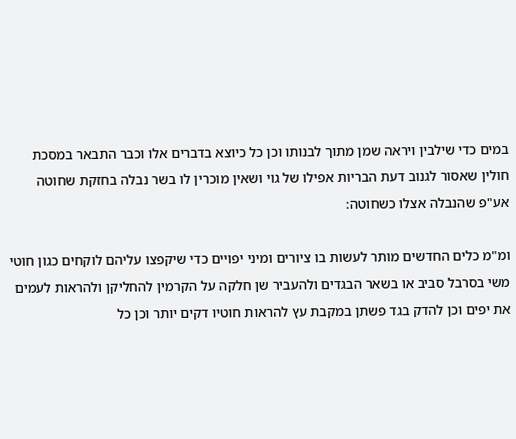במים כדי שילבין ויראה שמן מתוך לבנותו וכן כל כיוצא בדברים אלו וכבר התבאר במסכת חולין שאסור לגנוב דעת הבריות אפילו של גוי ושאין מוכרין לו בשר נבלה בחזקת שחוטה אע"פ שהנבלה אצלו כשחוטה:

ומ"מ כלים החדשים מותר לעשות בו ציורים ומיני יפויים כדי שיקפצו עליהם לוקחים כגון חוטי משי בסרבל סביב או בשאר הבגדים ולהעביר שן חלקה על הקרמין להחליקן ולהראות לעמים את יפים וכן להדק בגד פשתן במקבת עץ להראות חוטיו דקים יותר וכן כל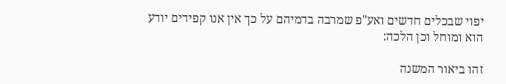יפוי שבכלים חדשים ואע"פ שמרבה בדמיהם על כך אין אנו קפידים יודע הוא ומוחל וכן הלכה:

זהו ביאור המשנה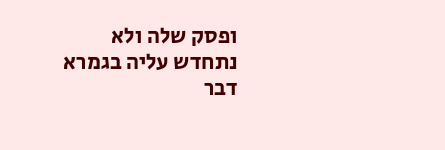ופסק שלה ולא נתחדש עליה בגמרא דבר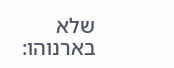שלא בארנוהו: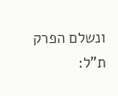ונשלם הפרק ת"ל: